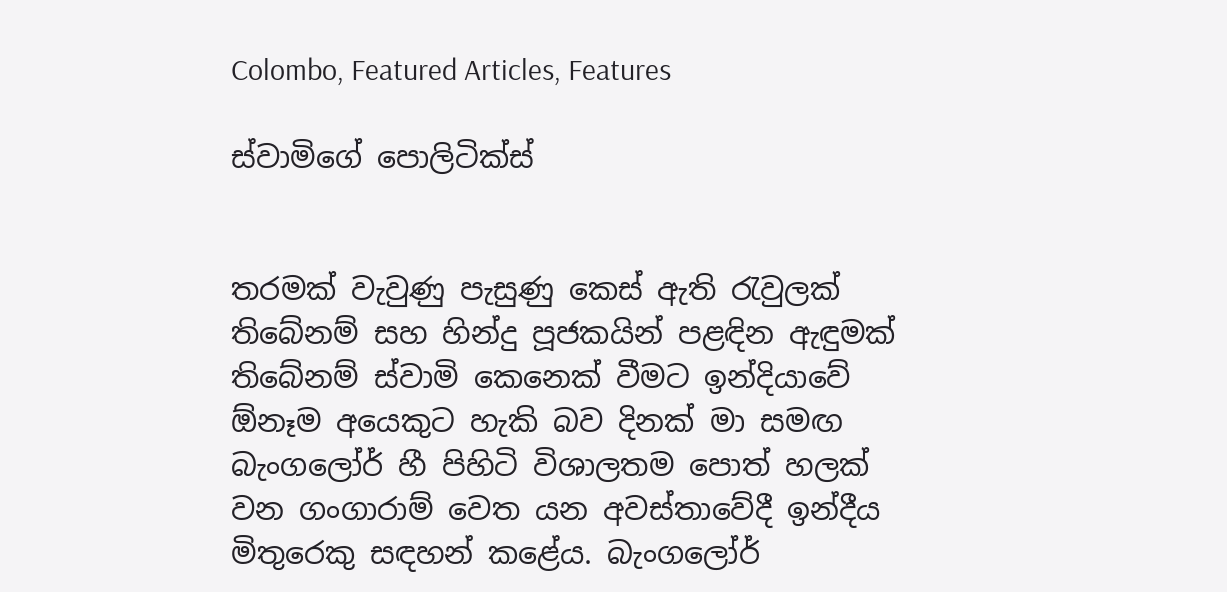Colombo, Featured Articles, Features

ස්වාමිගේ පොලිටික්ස්


තරමක් වැවුණු පැසුණු කෙස් ඇති රැවුලක් තිබේනම් සහ හින්දු පූජකයින් පළඳින ඇඳුමක් තිබේනම් ස්වාමි කෙනෙක් වීමට ඉන්දියාවේ ඕනෑම අයෙකුට හැකි බව දිනක් මා සමඟ බැංගලෝර් හී පිහිටි විශාලතම පොත් හලක් වන ගංගාරාම් වෙත යන අවස්තාවේදී ඉන්දීය මිතුරෙකු සඳහන් කළේය. බැංගලෝර්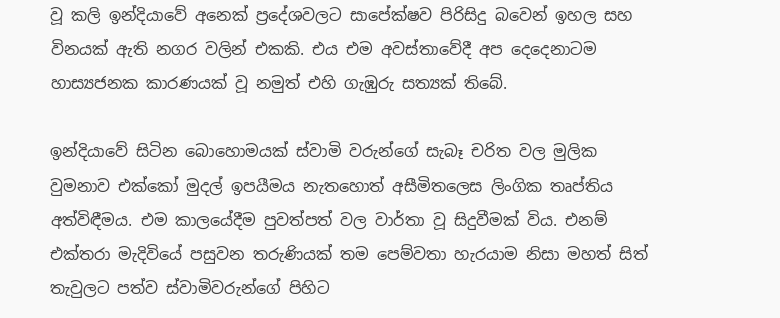වූ කලි ඉන්දියාවේ අනෙක් ප්‍රදේශවලට සාපේක්ෂව පිරිසිදු බවෙන් ඉහල සහ විනයක් ඇති නගර වලින් එකකි. එය එම අවස්තාවේදී අප දෙදෙනාටම හාස්‍යජනක කාරණයක් වූ නමුත් එහි ගැඹුරු සත්‍යක් තිබේ.

ඉන්දියාවේ සිටින බොහොමයක් ස්වාමි වරුන්ගේ සැබෑ චරිත වල මුලික වුමනාව එක්කෝ මුදල් ඉපයීමය නැතහොත් අසීමිතලෙස ලිංගික තෘප්තිය අත්විඳීමය. එම කාලයේදීම පුවත්පත් වල වාර්තා වූ සිදුවීමක් විය. එනම් එක්තරා මැදිවියේ පසුවන තරුණියක් තම පෙම්වතා හැරයාම නිසා මහත් සිත් තැවුලට පත්ව ස්වාමිවරුන්ගේ පිහිට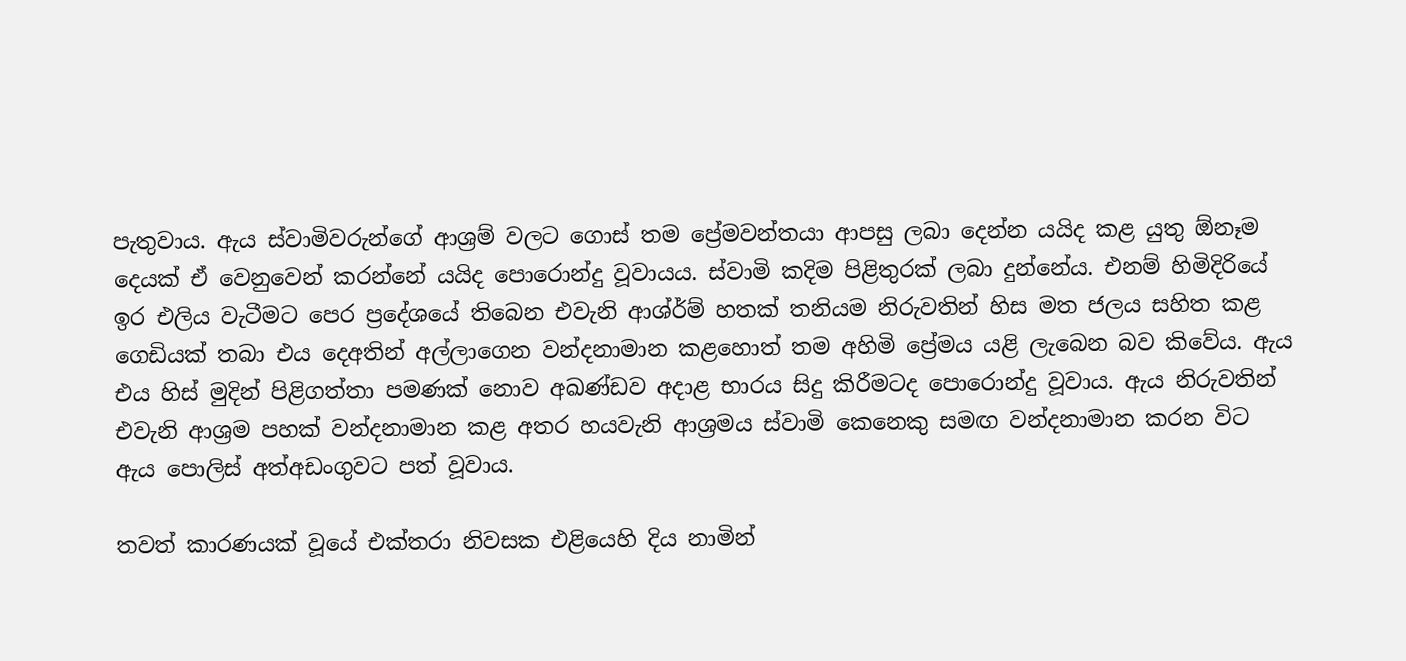පැතුවාය. ඇය ස්වාමිවරුන්ගේ ආශ්‍රම් වලට ගොස් තම ප්‍රේමවන්තයා ආපසු ලබා දෙන්න යයිද කළ යුතු ඕනෑම දෙයක් ඒ වෙනුවෙන් කරන්නේ යයිද පොරොන්දු වූවායය. ස්වාමි කදිම පිළිතුරක් ලබා දුන්නේය. එනම් හිමිදිරියේ ඉර එලිය වැටීමට පෙර ප්‍රදේශයේ තිබෙන එවැනි ආශ්ර්ම් හතක් තනියම නිරුවතින් හිස මත ජලය සහිත කළ ගෙඩියක් තබා එය දෙඅතින් අල්ලාගෙන වන්දනාමාන කළහොත් තම අහිමි ප්‍රේමය යළි ලැබෙන බව කිවේය. ඇය එය හිස් මුදින් පිළිගත්තා පමණක් නොව අඛණ්ඩව අදාළ භාරය සිදු කිරීමටද පොරොන්දු වූවාය. ඇය නිරුවතින් එවැනි ආශ්‍රම පහක් වන්දනාමාන කළ අතර හයවැනි ආශ්‍රමය ස්වාමි කෙනෙකු සමඟ වන්දනාමාන කරන විට ඇය පොලිස් අත්අඩංගුවට පත් වූවාය.

තවත් කාරණයක් වූයේ එක්තරා නිවසක එළියෙහි දිය නාමින්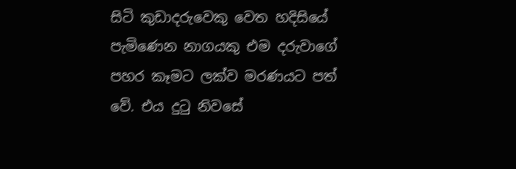සිටි කුඩාදරුවෙකු වෙත හදිසියේ පැමිණෙන නාගයකු එම දරුවාගේ පහර කෑමට ලක්ව මරණයට පත් වේ. එය දුටු නිවසේ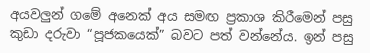අයවලුන් ගමේ අනෙක් අය සමඟ ප්‍රකාශ කිරීමෙන් පසු කුඩා දරුවා “පූජකයෙක්” බවට පත් වන්නේය. ඉන් පසු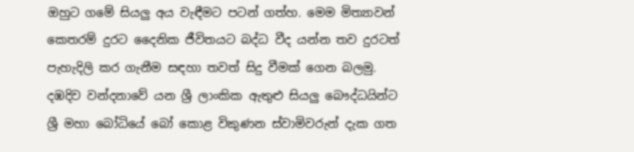ඔහුට ගමේ සියලු අය වැඳීමට පටන් ගත්හ. මෙම මිත්‍යාවන් කෙතරම් දුරට දෛනික ජීවිතයට බද්ධ වීද යන්න තව දුරටත් පැහැදිලි කර ගැනීම සඳහා තවත් සිදු වීමක් ගෙන බලමු. දඹදිව වන්දනාවේ යන ශ්‍රී ලාංකික ඇතුළු සියලු බෞද්ධයින්ට ශ්‍රී මහා බෝධියේ බෝ කොළ විකුණන ස්වාමිවරුන් දැක ගත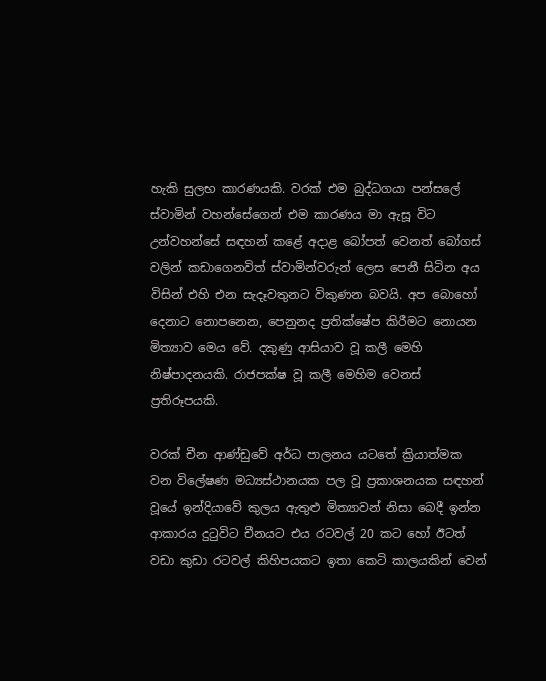හැකි සුලභ කාරණයකි. වරක් එම බුද්ධගයා පන්සලේ ස්වාමින් වහන්සේගෙන් එම කාරණය මා ඇසූ විට උන්වහන්සේ සඳහන් කළේ අදාළ බෝපත් වෙනත් බෝගස් වලින් කඩාගෙනවිත් ස්වාමින්වරුන් ලෙස පෙනී සිටින අය විසින් එහි එන සැදෑවතුනට විකුණන බවයි. අප බොහෝ දෙනාට නොපනෙන, පෙනුනද ප්‍රතික්ෂේප කිරීමට නොයන මිත්‍යාව මෙය වේ. දකුණු ආසියාව වූ කලී මෙහි නිෂ්පාදනයකි. රාජපක්ෂ වූ කලී මෙහිම වෙනස් ප්‍රතිරූපයකි.

වරක් චීන ආණ්ඩුවේ අර්ධ පාලනය යටතේ ක්‍රියාත්මක වන විලේෂණ මධ්‍යස්ථානයක පල වූ ප්‍රකාශනයක සඳහන් වූයේ ඉන්දියාවේ කුලය ඇතුළු මිත්‍යාවන් නිසා බෙදී ඉන්න ආකාරය දුටුවිට චීනයට එය රටවල් 20 කට හෝ ඊටත් වඩා කුඩා රටවල් කිහිපයකට ඉතා කෙටි කාලයකින් වෙන්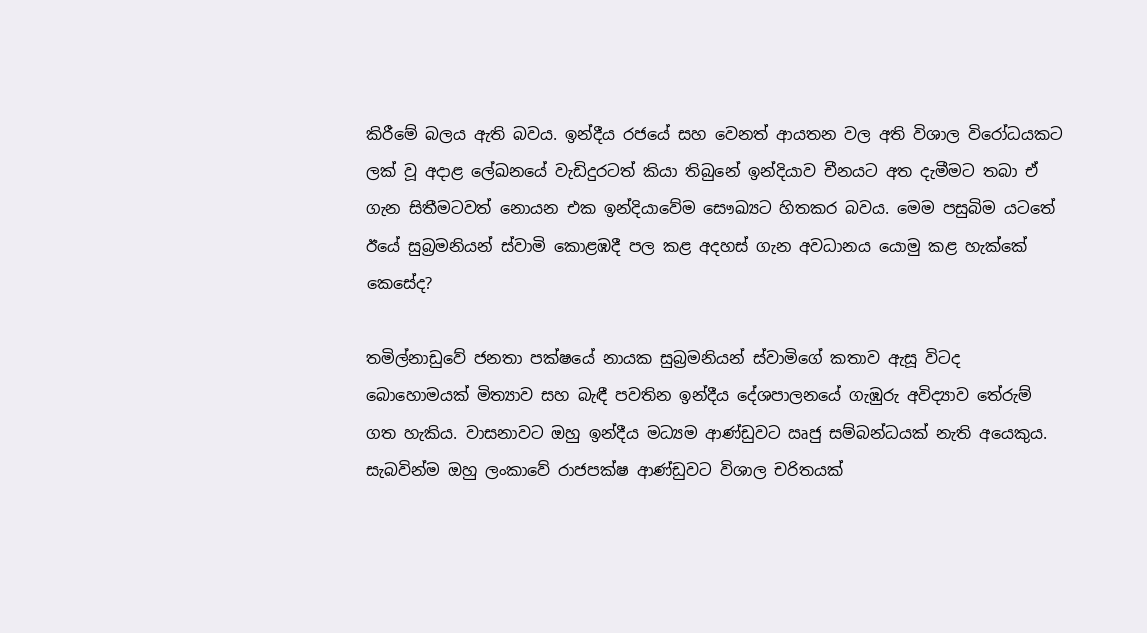කිරීමේ බලය ඇති බවය. ඉන්දීය රජයේ සහ වෙනත් ආයතන වල අති විශාල විරෝධයකට ලක් වූ අදාළ ලේඛනයේ වැඩිදුරටත් කියා තිබුනේ ඉන්දියාව චීනයට අත දැමීමට තබා ඒ ගැන සිතීමටවත් නොයන එක ඉන්දියාවේම සෞඛ්‍යට හිතකර බවය. මෙම පසුබිම යටතේ ඊයේ සුබ්‍රමනියන් ස්වාමි කොළඹදී පල කළ අදහස් ගැන අවධානය යොමු කළ හැක්කේ කෙසේද?

තමිල්නාඩුවේ ජනතා පක්ෂයේ නායක සුබ්‍රමනියන් ස්වාමිගේ කතාව ඇසූ විටද බොහොමයක් මිත්‍යාව සහ බැඳී පවතින ඉන්දීය දේශපාලනයේ ගැඹුරු අවිද්‍යාව තේරුම් ගත හැකිය. වාසනාවට ඔහු ඉන්දීය මධ්‍යම ආණ්ඩුවට ඍජු සම්බන්ධයක් නැති අයෙකුය. සැබවින්ම ඔහු ලංකාවේ රාජපක්ෂ ආණ්ඩුවට විශාල චරිතයක්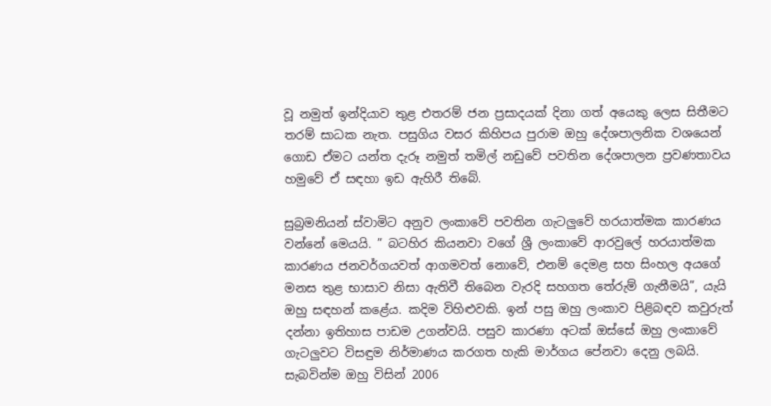වූ නමුත් ඉන්දියාව තුළ එතරම් ජන ප්‍රසාදයක් දිනා ගත් අයෙකු ලෙස සිතීමට තරම් සාධක නැත. පසුගිය වසර කිහිපය පුරාම ඔහු දේශපාලනික වශයෙන් ගොඩ ඒමට යන්ත දැරූ නමුත් තමිල් නඩුවේ පවතින දේශපාලන ප්‍රවණතාවය හමුවේ ඒ සඳහා ඉඩ ඇහිරී තිබේ.

සුබ්‍රමනියන් ස්වාමිට අනුව ලංකාවේ පවතින ගැටලුවේ හරයාත්මක කාරණය වන්නේ මෙයයි. ” බටහිර කියනවා වගේ ශ්‍රී ලංකාවේ ආරවුලේ හරයාත්මක කාරණය ජනවර්ගයවත් ආගමවත් නොවේ, එනම් දෙමළ සහ සිංහල අයගේ මනස තුළ භාසාව නිසා ඇතිවී තිබෙන වැරදි සහගත තේරුම් ගැනීමයි”, යැයි ඔහු සඳහන් කළේය. කදිම විහිළුවකි. ඉන් පසු ඔහු ලංකාව පිළිබඳව කවුරුත් දන්නා ඉතිහාස පාඩම උගන්වයි. පසුව කාරණා අටක් ඔස්සේ ඔහු ලංකාවේ ගැටලුවට විසඳුම නිර්මාණය කරගත හැකි මාර්ගය පේනවා දෙනු ලබයි. සැබවින්ම ඔහු විසින් 2006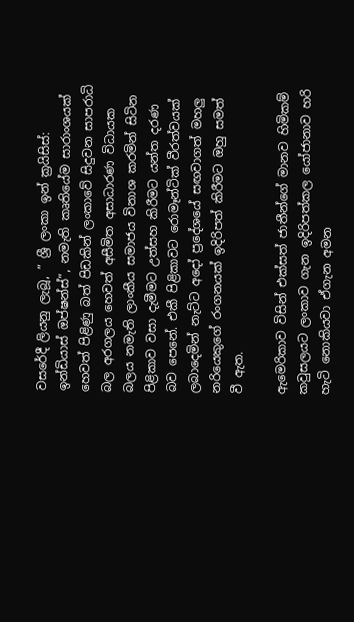වසරේදී ලියනු ලැබූ, ” ශ්‍රී ලංකා ඉන් ක්‍රයිසිස්: ඉන්ඩියාස් ඔප්ෂන්ස්”, නමැති කෘතියේම සාරාංශයක් හෙවත් පිළිණු බත් පිඩකින් ලංකාවේ සිදුවන සාපරාධි බල අරගලය හෙවත් අසීමිත අසාධාරණ විධායක බලය නමැති ලාංකීය සමාජය විනාශ කරමින් සිටින පිළිකාව වසා දැමීමට උත්සහ කිරීමට යන්ත දරණ බව පෙනේ. එකී පිළිකාවට රොමෑන්ටික් වීරත්වයක් ලබාදෙමින් නැට්ට අදෝ ප්‍රදේශයේ සඟවාගත් මහලු නරියෙකුගේ රංගනයක් ඉදිරිපත් කිරීමට ඔහු සමත් වී ඇත.

ඇමෙරිකාව විසින් එක්සත් ජාතීන්ගේ මානව හිමිකම් කවුසලයට ලංකාව ගැන ඉදිරිපත්කල යෝජානාව හරි හැටි නොකියවා ඒගැන අමන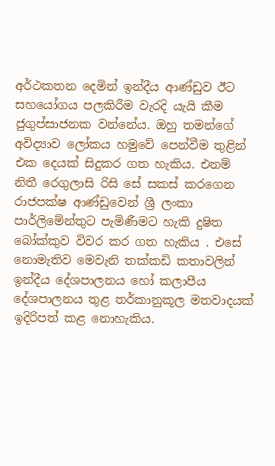අර්ථකතන දෙමින් ඉන්දීය ආණ්ඩුව ඊට සහයෝගය පලකිරීම වැරදි යැයි කීම ජුගුප්සාජනක වන්නේය. ඔහු තමන්ගේ අවිද්‍යාව ලෝකය හමුවේ පෙන්වීම තුළින් එක දෙයක් සිදුකර ගත හැකිය. එනම් නිතී රෙගුලාසි රිසි සේ සකස් කරගෙන රාජපක්ෂ ආණ්ඩුවෙන් ශ්‍රී ලංකා පාර්ලිමේන්තුට පැමිණීමට හැකි දුෂිත බෝක්කුව විවර කර ගත හැකිය . එසේ නොමැතිව මෙවැනි තක්කඩි කතාවලින් ඉන්දීය දේශපාලනය හෝ කලාපීය දේශපාලනය තුළ තර්කානුකූල මතවාදයක් ඉදිරිපත් කළ නොහැකිය.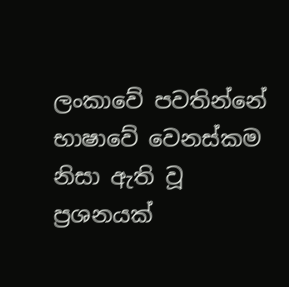ලංකාවේ පවතින්නේ භාෂාවේ වෙනස්කම නිසා ඇති වූ ප්‍රශනයක්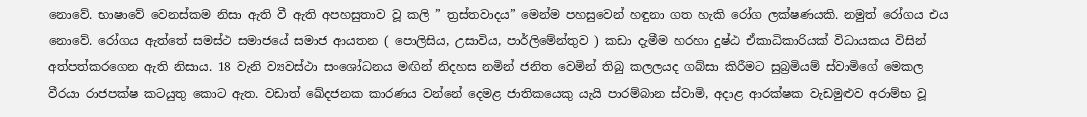නොවේ. භාෂාවේ වෙනස්කම නිසා ඇති වී ඇති අපහසුතාව වූ කලි ” ත්‍රස්තවාදය” මෙන්ම පහසුවෙන් හඳුනා ගත හැකි රෝග ලක්ෂණයකි. නමුත් රෝගය එය නොවේ. රෝගය ඇත්තේ සමස්ථ සමාජයේ සමාජ ආයතන ( පොලිසිය, උසාවිය, පාර්ලිමේන්තුව ) කඩා දැමීම හරහා දුෂ්ඨ ඒකාධිකාරියක් විධායකය විසින් අත්පත්කරගෙන ඇති නිසාය. 18 වැනි ව්‍යවස්ථා සංශෝධනය මඟින් නිදහස නමින් ජනිත වෙමින් තිබු කලලයද ගබ්සා කිරීමට සුබ්‍රමියම් ස්වාමිගේ මෙකල වීරයා රාජපක්ෂ කටයුතු කොට ඇත. වඩාත් ඛේදජනක කාරණය වන්නේ දෙමළ ජාතිකයෙකු යැයි පාරම්බාන ස්වාමි, අදාළ ආරක්ෂක වැඩමුළුව අරාම්භ වූ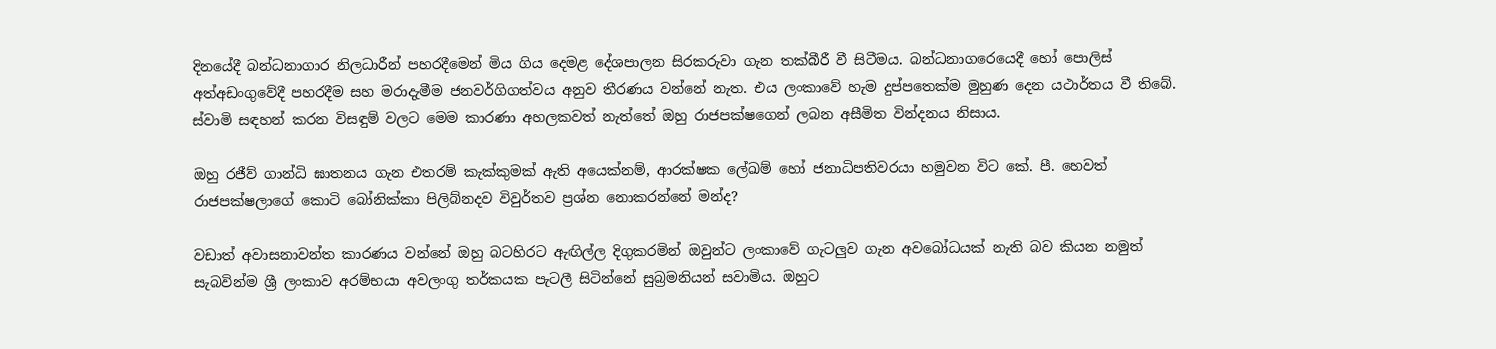දිනයේදී බන්ධනාගාර නිලධාරීන් පහරදීමෙන් මිය ගිය දෙමළ දේශපාලන සිරකරුවා ගැන තක්බීරී වී සිටීමය. බන්ධනාගරෙයෙදී හෝ පොලිස් අත්අඩංගුවේදී පහරදීම සහ මරාදැමීම ජනවර්ගිගත්වය අනුව තීරණය වන්නේ නැත. එය ලංකාවේ හැම දුප්පතෙක්ම මුහුණ දෙන යථාර්තය වී තිබේ. ස්වාමි සඳහන් කරන විසඳුම් වලට මෙම කාරණා අහලකවත් නැත්තේ ඔහු රාජපක්ෂගෙන් ලබන අසීමිත වින්දනය නිසාය.

ඔහු රජීව් ගාන්ධි ඝාතනය ගැන එතරම් කැක්කුමක් ඇති අයෙක්නම්, ආරක්ෂක ලේඛම් හෝ ජනාධිපතිවරයා හමුවන විට කේ. පී. හෙවත් රාජපක්ෂලාගේ කොටි බෝනික්කා පිලිබ්නදව විවුර්තව ප්‍රශ්න නොකරන්නේ මන්ද?

වඩාත් අවාසනාවන්ත කාරණය වන්නේ ඔහු බටහිරට ඇඟිල්ල දිගුකරමින් ඔවුන්ට ලංකාවේ ගැටලුව ගැන අවබෝධයක් නැති බව කියන නමුත් සැබවින්ම ශ්‍රී ලංකාව අරම්භයා අවලංගු තර්කයක පැටලී සිටින්නේ සුබ්‍රමනියන් සවාමිය. ඔහුට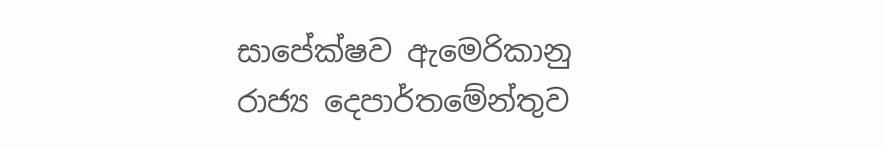සාපේක්ෂව ඇමෙරිකානු රාජ්‍ය දෙපාර්තමේන්තුව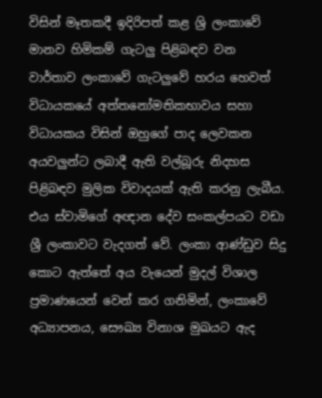විසින් මෑතකදී ඉදිරිපත් කළ ශ්‍රි ලංකාවේ මානව හිමිකම් ගැටලු පිළිබඳව වන වාර්තාව ලංකාවේ ගැටලුවේ හරය හෙවත් විධායකයේ අත්තනෝමතිකභාවය සහා විධායකය විසින් ඔහුගේ පාද ලෙවකන අයවලුන්ට ලබාදී ඇති වල්බූරු නිදහස පිළිබඳව මුලික විවාදයක් ඇති කරනු ලැබීය. එය ස්වාමිගේ අඥාන දේව සංකල්පයට වඩා ශ්‍රී ලංකාවට වැදගත් වේ. ලංකා ආණ්ඩුව සිදු කොට ඇත්තේ අය වැයෙන් මුදල් විශාල ප්‍රමාණයෙන් වෙන් කර ගනිමින්, ලංකාවේ අධ්‍යාපනය, සෞඛ්‍ය විනාශ මුඛයට ඇද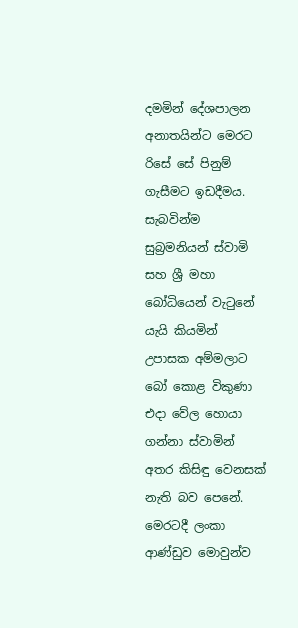දමමින් දේශපාලන අනාතයින්ට මෙරට රිසේ සේ පිනුම් ගැසීමට ඉඩදීමය. සැබවින්ම සුබ්‍රමනියන් ස්වාමි සහ ශ්‍රී මහා බෝධියෙන් වැටුනේ යැයි කියමින් උපාසක අම්මලාට බෝ කොළ විකුණා එදා වේල හොයා ගන්නා ස්වාමින් අතර කිසිඳු වෙනසක් නැති බව පෙනේ. මෙරටදී ලංකා ආණ්ඩුව මොවුන්ව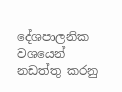දේශපාලනික වශයෙන් නඩත්තු කරනු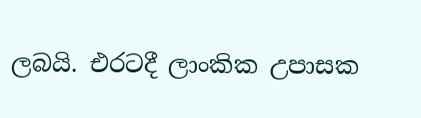ලබයි. එරටදී ලාංකික උපාසක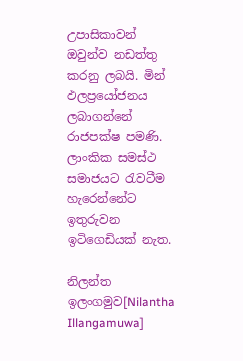උපාසිකාවන් ඔවුන්ව නඩත්තු කරනු ලබයි. මින් ඵලප්‍රයෝජනය ලබාගන්නේ රාජපක්ෂ පමණි. ලාංකික සමස්ථ සමාජයට රැවටීම හැරෙන්නේට ඉතුරුවන ඉටිගෙඩියක් නැත.

නිලන්ත ඉලංගමුව[Nilantha Illangamuwa]